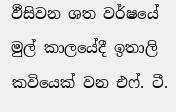ඵීසිවන ශත වර්ෂයේ මුල් කාලයේදී ඉතාලි කවියෙක් වන එෆ්. ටී.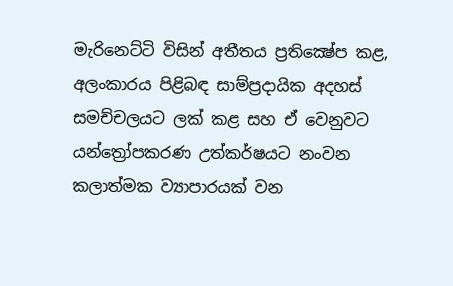මැරිනෙට්ටි විසින් අතීතය ප්‍රතික්‍ෂේප කළ, අලංකාරය පිළිබඳ සාම්ප්‍රදායික අදහස් සමච්චලයට ලක් කළ සහ ඒ වෙනුවට යන්ත්‍රෝපකරණ උත්කර්ෂයට නංවන කලාත්මක ව්‍යාපාරයක් වන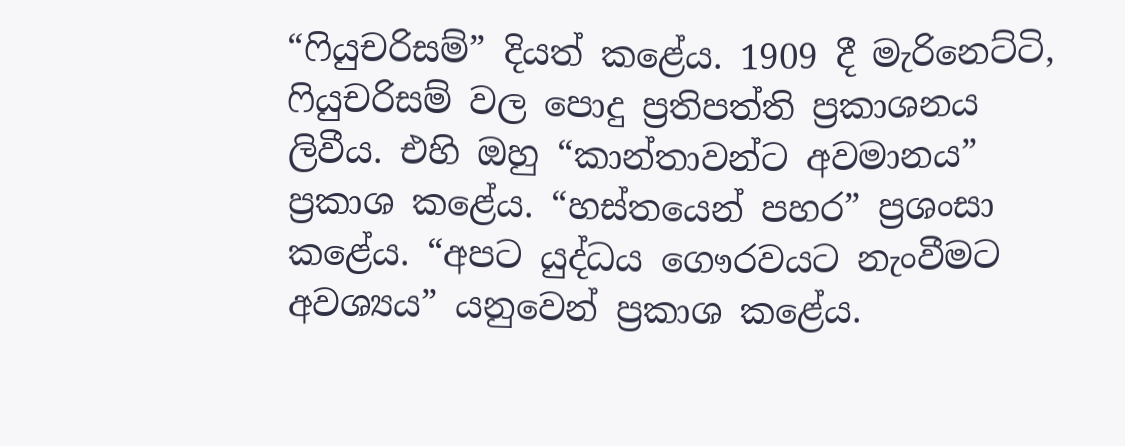“ෆියුචරිසම්” දියත් කළේය. 1909 දී මැරිනෙට්ටි, ෆියුචරිසම් වල පොදු ප්‍රතිපත්ති ප්‍රකාශනය ලිවීය. එහි ඔහු “කාන්තාවන්ට අවමානය” ප්‍රකාශ කළේය. “හස්තයෙන් පහර” ප්‍රශංසා කළේය. “අපට යුද්ධය ගෞරවයට නැංවීමට අවශ්‍යය” යනුවෙන් ප්‍රකාශ කළේය.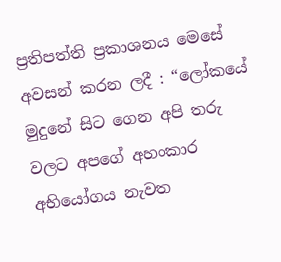ප්‍රතිපත්ති ප්‍රකාශනය මෙසේ අවසන් කරන ලදී : “ලෝකයේ මුදුනේ සිට ගෙන අපි තරු වලට අපගේ අහංකාර අභියෝගය නැවත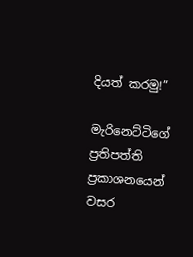දියත් කරමු!”

මැරිනෙට්ටිගේ ප්‍රතිපත්ති ප්‍රකාශනයෙන් වසර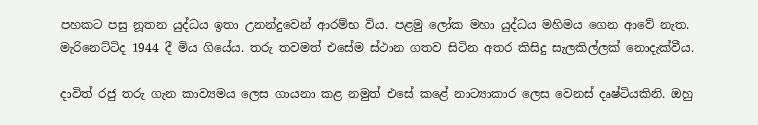පහකට පසු නූතන යුද්ධය ඉතා උනන්දුවෙන් ආරම්භ විය. පළමු ලෝක මහා යුද්ධය මහිමය ගෙන ආවේ නැත. මැරිනෙට්ටිද 1944 දී මිය ගියේය. තරු තවමත් එසේම ස්ථාන ගතව සිටින අතර කිසිදු සැලකිල්ලක් නොදැක්වීය.

දාවිත් රජු තරු ගැන කාව්‍යමය ලෙස ගායනා කළ නමුත් එසේ කළේ නාට්‍යාකාර ලෙස වෙනස් දෘෂ්ටියකිනි. ඔහු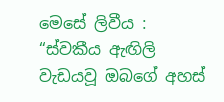මෙසේ ලිවීය : “ස්වකීය ඇඟිලි වැඩයවූ ඔබගේ අහස්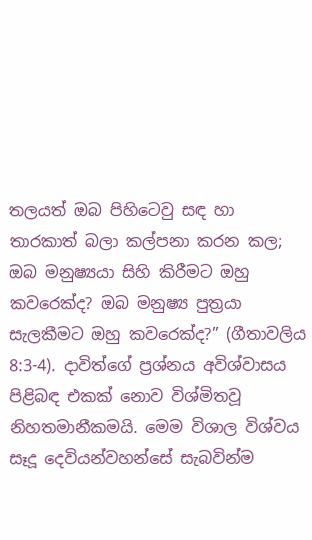තලයත් ඔබ පිහිටෙවු සඳ හා තාරකාත් බලා කල්පනා කරන කල; ඔබ මනුෂ්‍යයා සිහි කිරීමට ඔහු කවරෙක්ද? ඔබ මනුෂ්‍ය පුත්‍රයා සැලකීමට ඔහු කවරෙක්ද?” (ගීතාවලිය 8:3-4). දාවිත්ගේ ප්‍රශ්නය අවිශ්වාසය පිළිබඳ එකක් නොව විශ්මිතවූ නිහතමානීකමයි. මෙම විශාල විශ්වය සෑදූ දෙවියන්වහන්සේ සැබවින්ම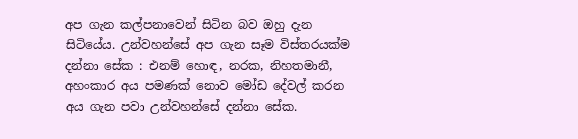අප ගැන කල්පනාවෙන් සිටින බව ඔහු දැන සිටියේය. උන්වහන්සේ අප ගැන සෑම විස්තරයක්ම දන්නා සේක : එනම් හොඳ, නරක, නිහතමානී, අහංකාර අය පමණක් නොව මෝඩ දේවල් කරන අය ගැන පවා උන්වහන්සේ දන්නා සේක.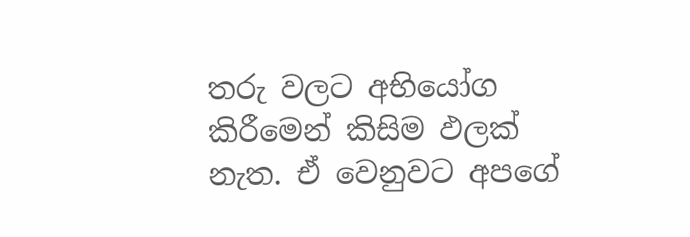තරු වලට අභියෝග කිරීමෙන් කිසිම ඵලක් නැත. ඒ වෙනුවට අපගේ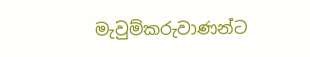මැවුම්කරුවාණන්ට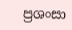ප්‍රශංසා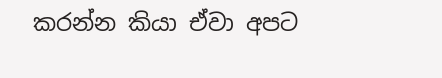කරන්න කියා ඒවා අපට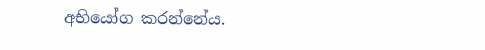අභියෝග කරන්නේය.